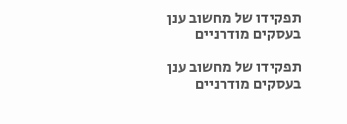תפקידו של מחשוב ענן בעסקים מודרניים

תפקידו של מחשוב ענן בעסקים מודרניים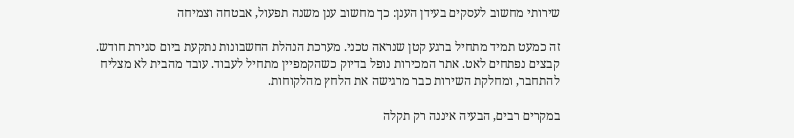שירותי מחשוב לעסקים בעידן הענן: כך מחשוב ענן משנה תפעול, אבטחה וצמיחה

זה כמעט תמיד מתחיל ברגע קטן שנראה טכני. מערכת הנהלת החשבונות נתקעת ביום סגירת חודש. קבצים נפתחים לאט. אתר המכירות נופל בדיוק כשהקמפיין מתחיל לעבוד. עובד מהבית לא מצליח להתחבר, ומחלקת השירות כבר מרגישה את הלחץ מהלקוחות.

במקרים רבים, הבעיה איננה רק תקלה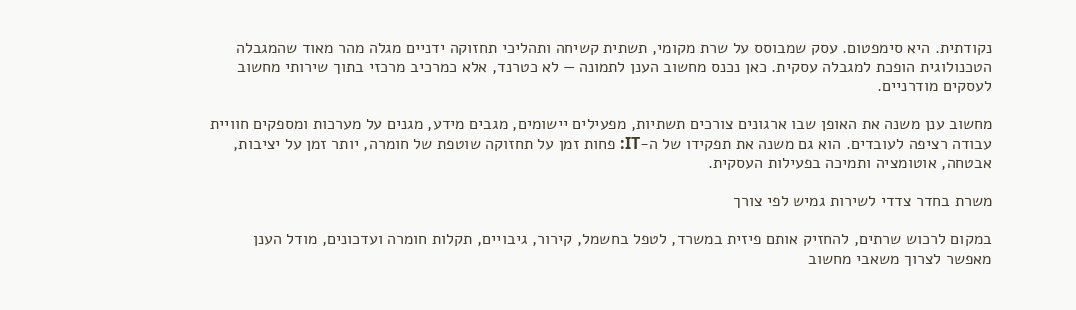נקודתית. היא סימפטום. עסק שמבוסס על שרת מקומי, תשתית קשיחה ותהליכי תחזוקה ידניים מגלה מהר מאוד שהמגבלה הטכנולוגית הופכת למגבלה עסקית. כאן נכנס מחשוב הענן לתמונה — לא כטרנד, אלא כמרכיב מרכזי בתוך שירותי מחשוב לעסקים מודרניים.

מחשוב ענן משנה את האופן שבו ארגונים צורכים תשתיות, מפעילים יישומים, מגבים מידע, מגנים על מערכות ומספקים חוויית עבודה רציפה לעובדים. הוא גם משנה את תפקידו של ה-IT: פחות זמן על תחזוקה שוטפת של חומרה, יותר זמן על יציבות, אבטחה, אוטומציה ותמיכה בפעילות העסקית.

משרת בחדר צדדי לשירות גמיש לפי צורך

במקום לרכוש שרתים, להחזיק אותם פיזית במשרד, לטפל בחשמל, קירור, גיבויים, תקלות חומרה ועדכונים, מודל הענן מאפשר לצרוך משאבי מחשוב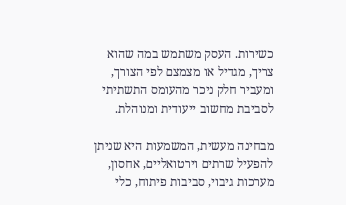כשירות. העסק משתמש במה שהוא צריך, מגדיל או מצמצם לפי הצורך, ומעביר חלק ניכר מהעומס התשתיתי לסביבת מחשוב ייעודית ומנוהלת.

מבחינה מעשית, המשמעות היא שניתן להפעיל שרתים וירטואליים, אחסון, מערכות גיבוי, סביבות פיתוח, כלי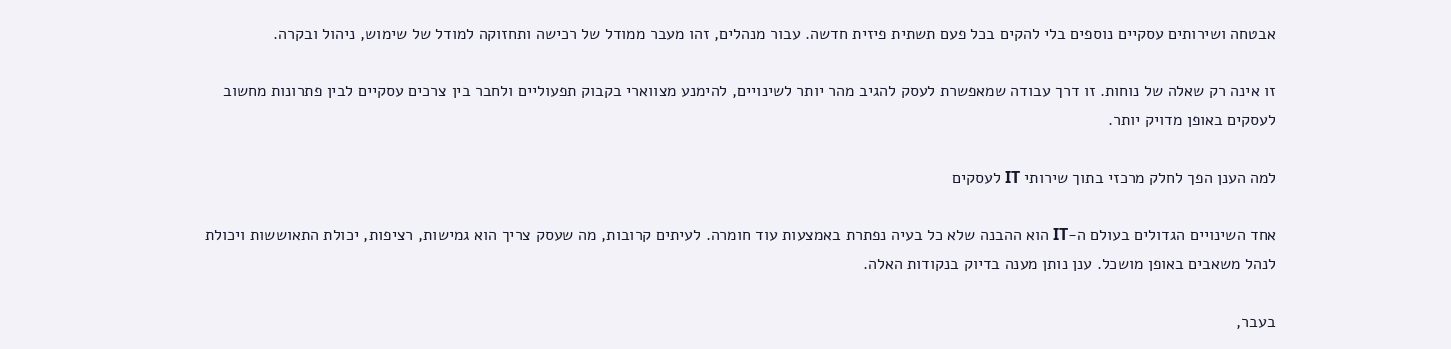אבטחה ושירותים עסקיים נוספים בלי להקים בכל פעם תשתית פיזית חדשה. עבור מנהלים, זהו מעבר ממודל של רכישה ותחזוקה למודל של שימוש, ניהול ובקרה.

זו אינה רק שאלה של נוחות. זו דרך עבודה שמאפשרת לעסק להגיב מהר יותר לשינויים, להימנע מצווארי בקבוק תפעוליים ולחבר בין צרכים עסקיים לבין פתרונות מחשוב לעסקים באופן מדויק יותר.

למה הענן הפך לחלק מרכזי בתוך שירותי IT לעסקים

אחד השינויים הגדולים בעולם ה-IT הוא ההבנה שלא כל בעיה נפתרת באמצעות עוד חומרה. לעיתים קרובות, מה שעסק צריך הוא גמישות, רציפות, יכולת התאוששות ויכולת לנהל משאבים באופן מושכל. ענן נותן מענה בדיוק בנקודות האלה.

בעבר,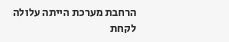הרחבת מערכת הייתה עלולה לקחת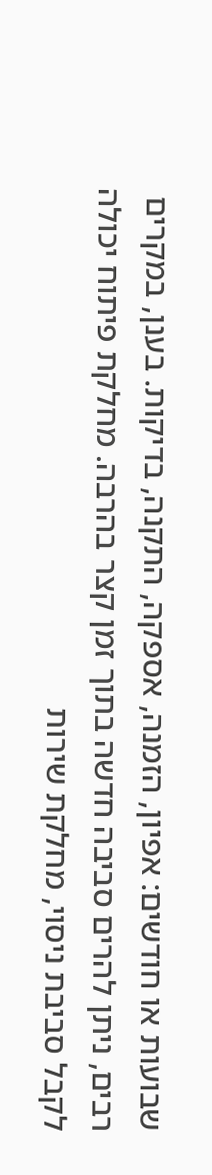שבועות או חודשים: אפיון, הזמנה, אספקה, התקנה, בדיקות. בענן, במקרים רבים, ניתן להרים סביבה חדשה בתוך זמן קצר בהרבה. מחלקת פיתוח יכולה לקבל סביבת ניסוי, מחלקת שירות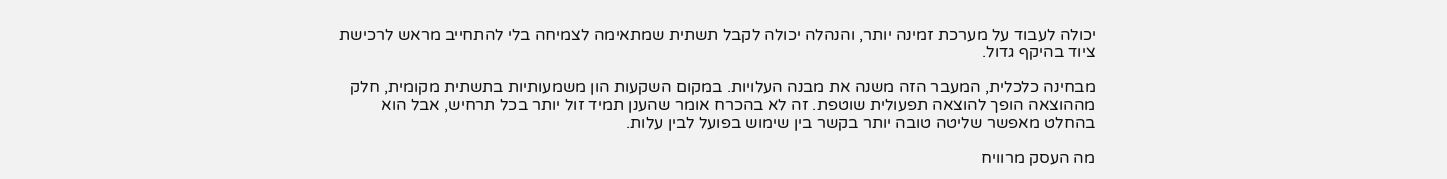יכולה לעבוד על מערכת זמינה יותר, והנהלה יכולה לקבל תשתית שמתאימה לצמיחה בלי להתחייב מראש לרכישת ציוד בהיקף גדול.

מבחינה כלכלית, המעבר הזה משנה את מבנה העלויות. במקום השקעות הון משמעותיות בתשתית מקומית, חלק מההוצאה הופך להוצאה תפעולית שוטפת. זה לא בהכרח אומר שהענן תמיד זול יותר בכל תרחיש, אבל הוא בהחלט מאפשר שליטה טובה יותר בקשר בין שימוש בפועל לבין עלות.

מה העסק מרוויח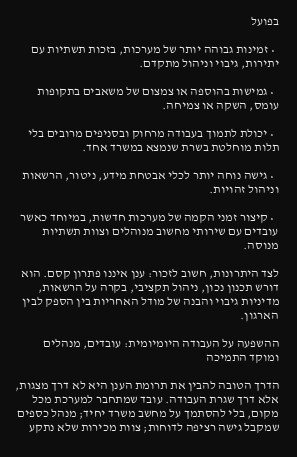בפועל

  • זמינות גבוהה יותר של מערכות, בזכות תשתיות עם יתירות, גיבוי וניהול מתקדם.

  • גמישות בהוספה או צמצום של משאבים בתקופות עומס, השקה או צמיחה.

  • יכולת לתמוך בעבודה מרחוק ובסניפים מרובים בלי תלות מוחלטת בשרת שנמצא במשרד אחד.

  • גישה נוחה יותר לכלי אבטחת מידע, ניטור, הרשאות וניהול זהויות.

  • קיצור זמני הקמה של מערכות חדשות, במיוחד כאשר עובדים עם שירותי מחשוב מנוהלים וצוות תשתיות מנוסה.

לצד היתרונות, חשוב לזכור: ענן איננו פתרון קסם. הוא דורש תכנון נכון, ניהול תקציבי, בקרה על הרשאות, מדיניות גיבוי והבנה של מודל האחריות בין הספק לבין הארגון.

ההשפעה על העבודה היומיומית: עובדים, מנהלים ומוקד התמיכה

הדרך הטובה להבין את תרומת הענן היא לא דרך מצגות, אלא דרך שגרת העבודה. עובד שמתחבר למערכת מכל מקום, בלי להסתמך על מחשב משרד יחיד; מנהל כספים שמקבל גישה רציפה לדוחות; צוות מכירות שלא נתקע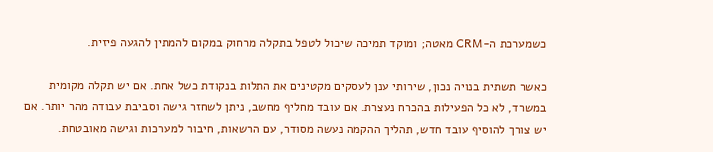כשמערכת ה-CRM מאטה; ומוקד תמיכה שיכול לטפל בתקלה מרחוק במקום להמתין להגעה פיזית.

כאשר תשתית בנויה נכון, שירותי ענן לעסקים מקטינים את התלות בנקודת כשל אחת. אם יש תקלה מקומית במשרד, לא כל הפעילות בהכרח נעצרת. אם עובד מחליף מחשב, ניתן לשחזר גישה וסביבת עבודה מהר יותר. אם יש צורך להוסיף עובד חדש, תהליך ההקמה נעשה מסודר, עם הרשאות, חיבור למערכות וגישה מאובטחת.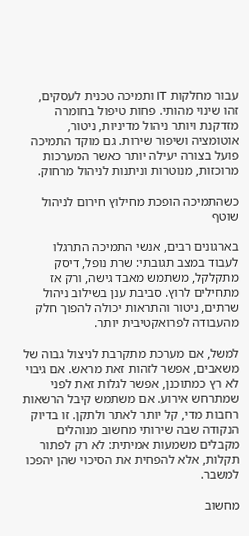עבור מחלקות IT ותמיכה טכנית לעסקים, זהו שינוי מהותי. פחות טיפול בחומרה מזדקנת ויותר ניהול מדיניות, ניטור, אוטומציה ושיפור שירות. גם מוקד התמיכה פועל בצורה יעילה יותר כאשר המערכות מרוכזות, מנוטרות וניתנות לניהול מרחוק.

כשהתמיכה הופכת מחילוץ חירום לניהול שוטף

בארגונים רבים, אנשי התמיכה התרגלו לעבוד במצב תגובתי: שרת נופל, דיסק מתקלקל, משתמש מאבד גישה, ורק אז מתחילים לרוץ. סביבת ענן בשילוב ניהול שרתים, ניטור והתראות יכולה להפוך חלק מהעבודה לפרואקטיבית יותר.

למשל, אם מערכת מתקרבת לניצול גבוה של משאבים, אפשר לזהות זאת מראש. אם גיבוי לא רץ כמתוכנן, אפשר לגלות זאת לפני שמתרחש אירוע. אם משתמש קיבל הרשאות רחבות מדי, קל יותר לאתר ולתקן. זו בדיוק הנקודה שבה שירותי מחשוב מנוהלים מקבלים משמעות אמיתית: לא רק לפתור תקלות, אלא להפחית את הסיכוי שהן יהפכו למשבר.

מחשוב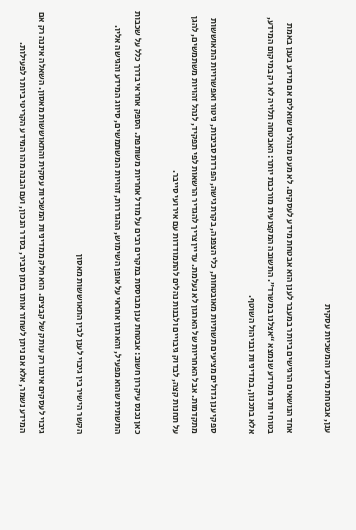ענן, אבטחת מידע והמשכיות עסקית

אחד הנושאים הרגישים ביותר במעבר לענן הוא אבטחת מידע לעסקים. לא מעט מנהלים שואלים אם מידע בענן באמת בטוח יותר ממידע שנמצא “אצלנו במשרד”. התשובה המקצועית מורכבת יותר: האבטחה תלויה לא רק במיקום המידע, אלא בתכנון, במדיניות ובניהול השוטף.

ספקי ענן גדולים מציעים תשתיות מאובטחות, כלי הצפנה, בקרת גישה, הפרדת סביבות, ניטור ואפשרויות התאוששות מתקדמות. אבל האחריות של הארגון לא נעלמת. עדיין צריך להגדיר הרשאות לפי תפקיד, לנהל זהויות משתמשים, להגן על תחנות קצה, לבדוק גיבויים ולבנות נהלים להתמודדות עם אירועי סייבר.

כאן נכנס עיקרון חשוב: אבטחת ענן מבוססת במקרים רבים על מודל אחריות משותפת. הספק אחראי בדרך כלל על שכבות התשתית שהוא מפעיל, והארגון אחראי על אופן השימוש, ההגדרות, זהויות המשתמשים, סיווג המידע והגישה אליו.

הקשר הישיר בין גיבוי לענן לבין התאוששות מאסון

גיבוי לעסקים איננו רק עותק של קבצים. הוא חלק ממדיניות המשכיות עסקית והתאוששות מאסון. השאלה איננה רק אם המידע נשמר, אלא אם ניתן לשחזר אותו בזמן סביר, בסדר הנכון, ועם הבנה מהו המידע הקריטי ביותר לפעילות.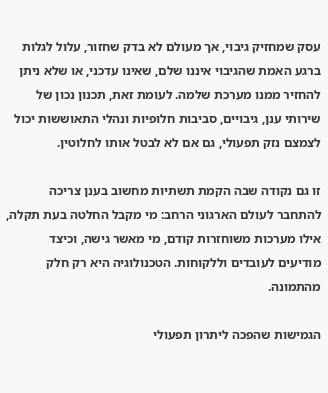עסק שמחזיק גיבוי, אך מעולם לא בדק שחזור, עלול לגלות ברגע האמת שהגיבוי איננו שלם, שאינו עדכני, או שלא ניתן להחזיר ממנו מערכת שלמה. לעומת זאת, תכנון נכון של שירותי ענן, גיבויים, סביבות חלופיות ונהלי התאוששות יכול לצמצם נזק תפעולי, גם אם לא לבטל אותו לחלוטין.

זו גם נקודה שבה הקמת תשתיות מחשוב בענן צריכה להתחבר לעולם הארגוני הרחב: מי מקבל החלטה בעת תקלה, אילו מערכות משוחזרות קודם, מי מאשר גישה, וכיצד מודיעים לעובדים וללקוחות. הטכנולוגיה היא רק חלק מהתמונה.

הגמישות שהפכה ליתרון תפעולי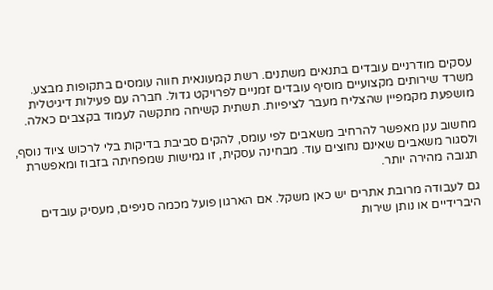עסקים מודרניים עובדים בתנאים משתנים. רשת קמעונאית חווה עומסים בתקופות מבצע. משרד שירותים מקצועיים מוסיף עובדים זמניים לפרויקט גדול. חברה עם פעילות דיגיטלית מושפעת מקמפיין שהצליח מעבר לציפיות. תשתית קשיחה מתקשה לעמוד בקצבים כאלה.

מחשוב ענן מאפשר להרחיב משאבים לפי עומס, להקים סביבת בדיקות בלי לרכוש ציוד נוסף, ולסגור משאבים שאינם נחוצים עוד. מבחינה עסקית, זו גמישות שמפחיתה בזבוז ומאפשרת תגובה מהירה יותר.

גם לעבודה מרובת אתרים יש כאן משקל. אם הארגון פועל מכמה סניפים, מעסיק עובדים היברידיים או נותן שירות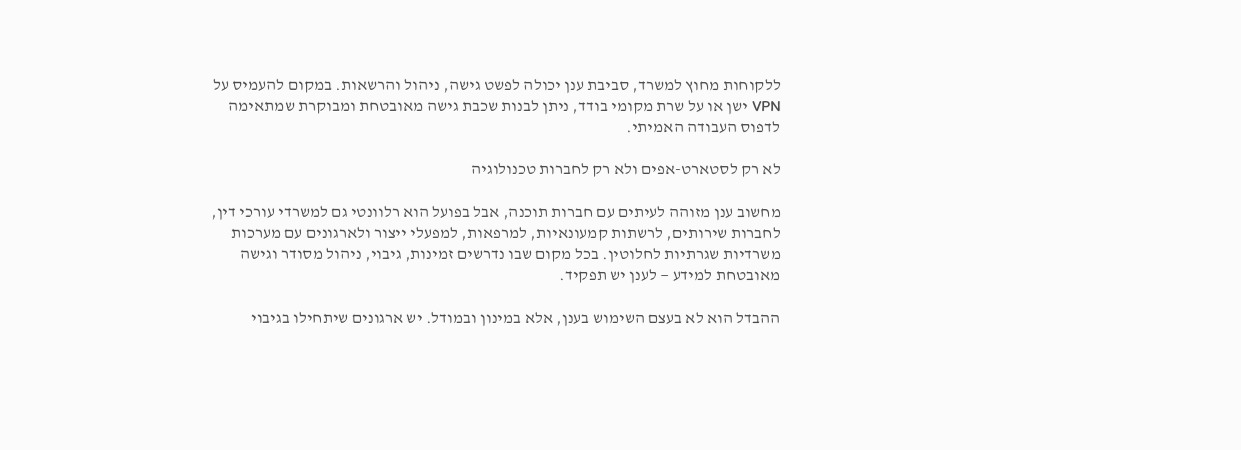ללקוחות מחוץ למשרד, סביבת ענן יכולה לפשט גישה, ניהול והרשאות. במקום להעמיס על VPN ישן או על שרת מקומי בודד, ניתן לבנות שכבת גישה מאובטחת ומבוקרת שמתאימה לדפוס העבודה האמיתי.

לא רק לסטארט-אפים ולא רק לחברות טכנולוגיה

מחשוב ענן מזוהה לעיתים עם חברות תוכנה, אבל בפועל הוא רלוונטי גם למשרדי עורכי דין, לחברות שירותים, לרשתות קמעונאיות, למרפאות, למפעלי ייצור ולארגונים עם מערכות משרדיות שגרתיות לחלוטין. בכל מקום שבו נדרשים זמינות, גיבוי, ניהול מסודר וגישה מאובטחת למידע — לענן יש תפקיד.

ההבדל הוא לא בעצם השימוש בענן, אלא במינון ובמודל. יש ארגונים שיתחילו בגיבוי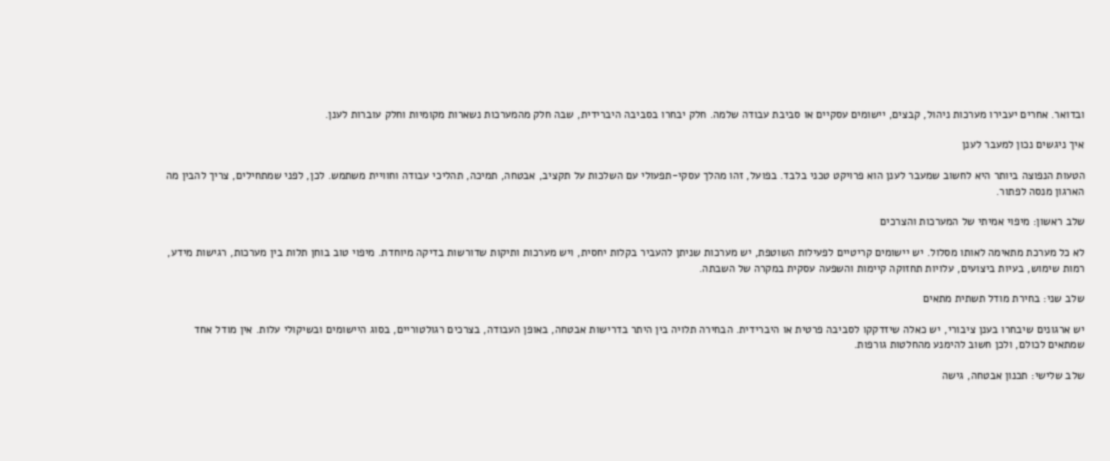ובדואר. אחרים יעבירו מערכות ניהול, קבצים, יישומים עסקיים או סביבת עבודה שלמה. חלק יבחרו בסביבה היברידית, שבה חלק מהמערכות נשארות מקומיות וחלק עוברות לענן.

איך ניגשים נכון למעבר לענן

הטעות הנפוצה ביותר היא לחשוב שמעבר לענן הוא פרויקט טכני בלבד. בפועל, זהו מהלך עסקי-תפעולי עם השלכות על תקציב, אבטחה, תמיכה, תהליכי עבודה וחוויית משתמש. לכן, לפני שמתחילים, צריך להבין מה הארגון מנסה לפתור.

שלב ראשון: מיפוי אמיתי של המערכות והצרכים

לא כל מערכת מתאימה לאותו מסלול. יש יישומים קריטיים לפעילות השוטפת, יש מערכות שניתן להעביר בקלות יחסית, ויש מערכות ותיקות שדורשות בדיקה מיוחדת. מיפוי טוב בוחן תלות בין מערכות, רגישות מידע, רמות שימוש, בעיות ביצועים, עלויות תחזוקה קיימות והשפעה עסקית במקרה של השבתה.

שלב שני: בחירת מודל תשתית מתאים

יש ארגונים שיבחרו בענן ציבורי, יש כאלה שיזדקקו לסביבה פרטית או היברידית. הבחירה תלויה בין היתר בדרישות אבטחה, באופן העבודה, בצרכים רגולטוריים, בסוג היישומים ובשיקולי עלות. אין מודל אחד שמתאים לכולם, ולכן חשוב להימנע מהחלטות גורפות.

שלב שלישי: תכנון אבטחה, גישה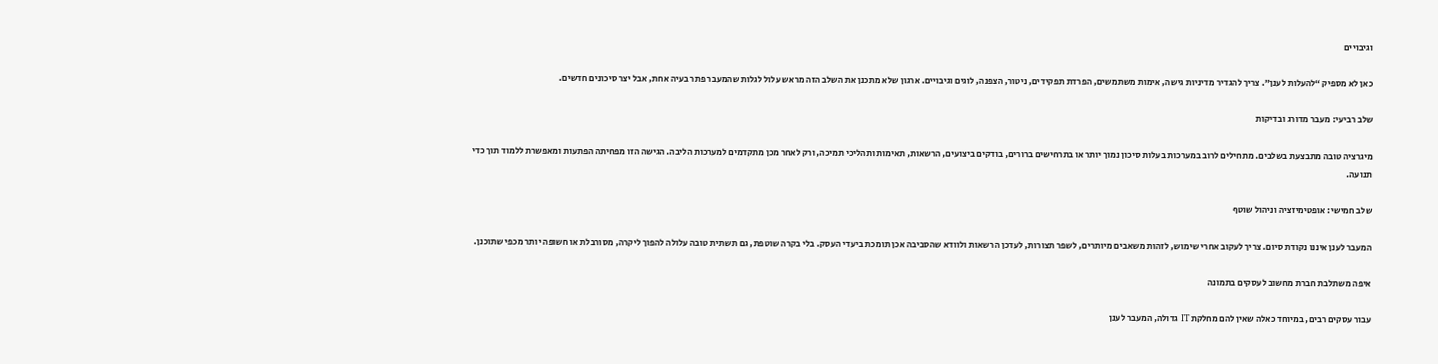וגיבויים

כאן לא מספיק “להעלות לענן”. צריך להגדיר מדיניות גישה, אימות משתמשים, הפרדת תפקידים, ניטור, הצפנה, לוגים וגיבויים. ארגון שלא מתכנן את השלב הזה מראש עלול לגלות שהמעבר פתר בעיה אחת, אבל יצר סיכונים חדשים.

שלב רביעי: מעבר מדורג ובדיקות

מיגרציה טובה מתבצעת בשלבים. מתחילים לרוב במערכות בעלות סיכון נמוך יותר או בתרחישים ברורים, בודקים ביצועים, הרשאות, תאימות ותהליכי תמיכה, ורק לאחר מכן מתקדמים למערכות הליבה. הגישה הזו מפחיתה הפתעות ומאפשרת ללמוד תוך כדי תנועה.

שלב חמישי: אופטימיזציה וניהול שוטף

המעבר לענן איננו נקודת סיום. צריך לעקוב אחרי שימוש, לזהות משאבים מיותרים, לשפר תצורות, לעדכן הרשאות ולוודא שהסביבה אכן תומכת ביעדי העסק. בלי בקרה שוטפת, גם תשתית טובה עלולה להפוך ליקרה, מסורבלת או חשופה יותר מכפי שתוכנן.

איפה משתלבת חברת מחשוב לעסקים בתמונה

עבור עסקים רבים, במיוחד כאלה שאין להם מחלקת IT גדולה, המעבר לענן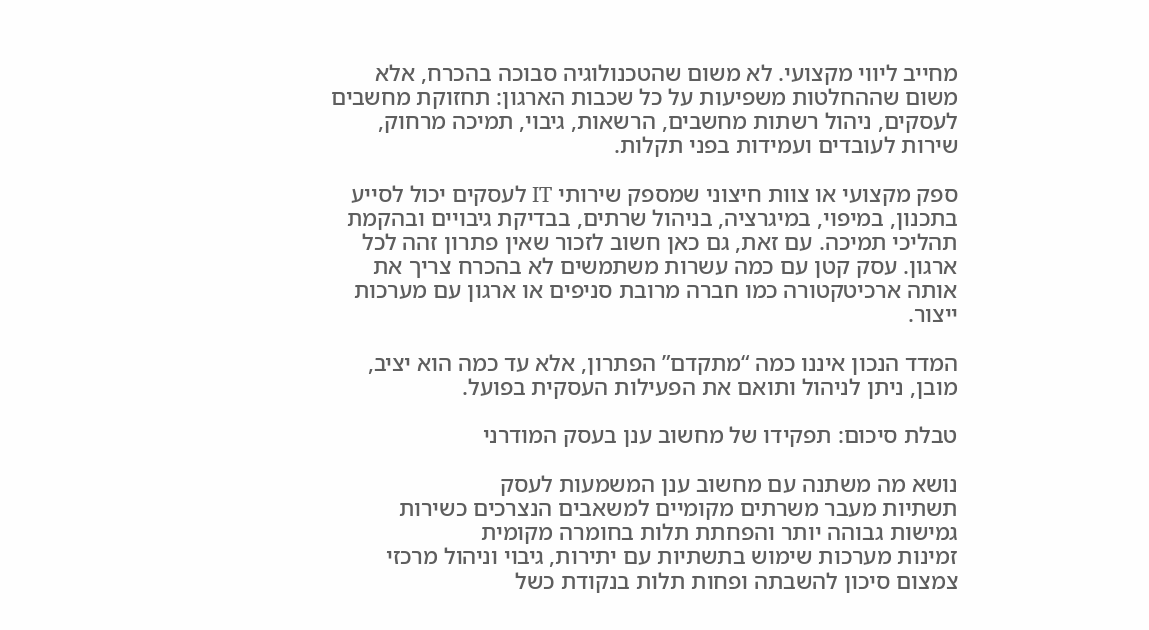מחייב ליווי מקצועי. לא משום שהטכנולוגיה סבוכה בהכרח, אלא משום שההחלטות משפיעות על כל שכבות הארגון: תחזוקת מחשבים לעסקים, ניהול רשתות מחשבים, הרשאות, גיבוי, תמיכה מרחוק, שירות לעובדים ועמידות בפני תקלות.

ספק מקצועי או צוות חיצוני שמספק שירותי IT לעסקים יכול לסייע בתכנון, במיפוי, במיגרציה, בניהול שרתים, בבדיקת גיבויים ובהקמת תהליכי תמיכה. עם זאת, גם כאן חשוב לזכור שאין פתרון זהה לכל ארגון. עסק קטן עם כמה עשרות משתמשים לא בהכרח צריך את אותה ארכיטקטורה כמו חברה מרובת סניפים או ארגון עם מערכות ייצור.

המדד הנכון איננו כמה “מתקדם” הפתרון, אלא עד כמה הוא יציב, מובן, ניתן לניהול ותואם את הפעילות העסקית בפועל.

טבלת סיכום: תפקידו של מחשוב ענן בעסק המודרני

נושא מה משתנה עם מחשוב ענן המשמעות לעסק
תשתיות מעבר משרתים מקומיים למשאבים הנצרכים כשירות גמישות גבוהה יותר והפחתת תלות בחומרה מקומית
זמינות מערכות שימוש בתשתיות עם יתירות, גיבוי וניהול מרכזי צמצום סיכון להשבתה ופחות תלות בנקודת כשל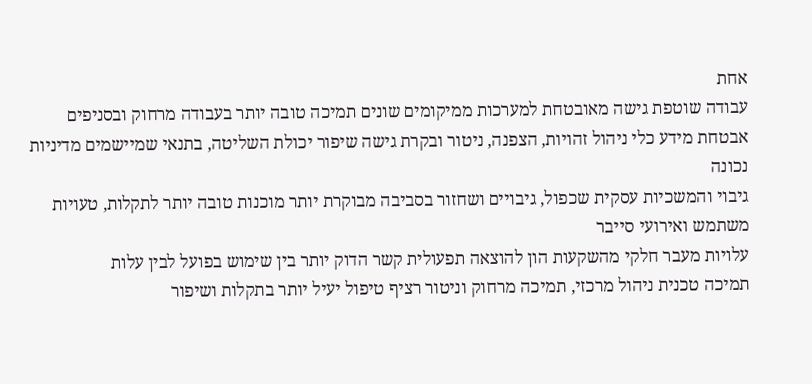אחת
עבודה שוטפת גישה מאובטחת למערכות ממיקומים שונים תמיכה טובה יותר בעבודה מרחוק ובסניפים
אבטחת מידע כלי ניהול זהויות, הצפנה, ניטור ובקרת גישה שיפור יכולת השליטה, בתנאי שמיישמים מדיניות נכונה
גיבוי והמשכיות עסקית שכפול, גיבויים ושחזור בסביבה מבוקרת יותר מוכנות טובה יותר לתקלות, טעויות משתמש ואירועי סייבר
עלויות מעבר חלקי מהשקעות הון להוצאה תפעולית קשר הדוק יותר בין שימוש בפועל לבין עלות
תמיכה טכנית ניהול מרכזי, תמיכה מרחוק וניטור רציף טיפול יעיל יותר בתקלות ושיפור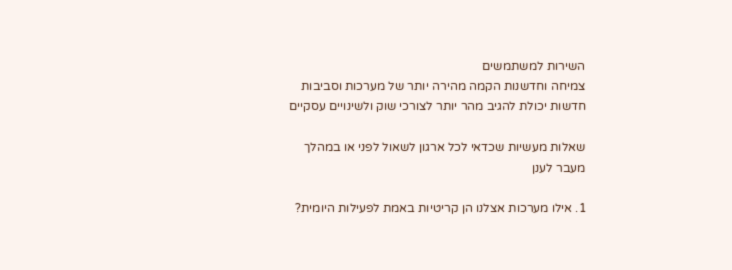השירות למשתמשים
צמיחה וחדשנות הקמה מהירה יותר של מערכות וסביבות חדשות יכולת להגיב מהר יותר לצורכי שוק ולשינויים עסקיים

שאלות מעשיות שכדאי לכל ארגון לשאול לפני או במהלך מעבר לענן

1. אילו מערכות אצלנו הן קריטיות באמת לפעילות היומית?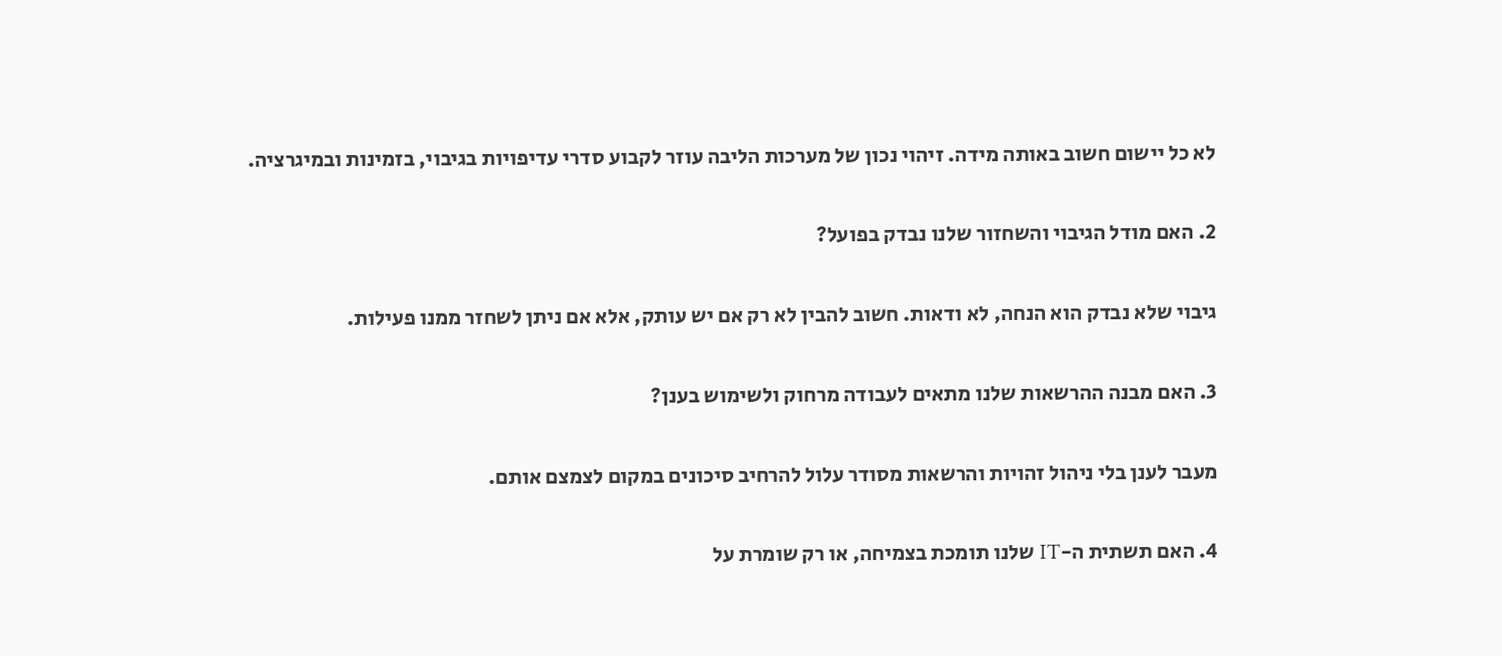לא כל יישום חשוב באותה מידה. זיהוי נכון של מערכות הליבה עוזר לקבוע סדרי עדיפויות בגיבוי, בזמינות ובמיגרציה.

2. האם מודל הגיבוי והשחזור שלנו נבדק בפועל?

גיבוי שלא נבדק הוא הנחה, לא ודאות. חשוב להבין לא רק אם יש עותק, אלא אם ניתן לשחזר ממנו פעילות.

3. האם מבנה ההרשאות שלנו מתאים לעבודה מרחוק ולשימוש בענן?

מעבר לענן בלי ניהול זהויות והרשאות מסודר עלול להרחיב סיכונים במקום לצמצם אותם.

4. האם תשתית ה-IT שלנו תומכת בצמיחה, או רק שומרת על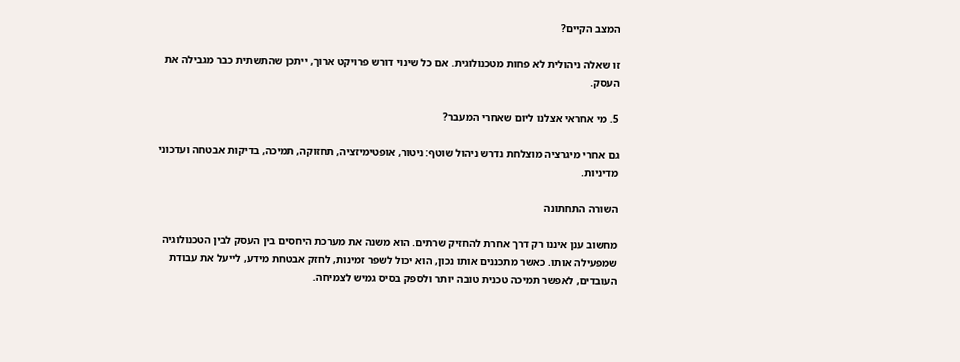המצב הקיים?

זו שאלה ניהולית לא פחות מטכנולוגית. אם כל שינוי דורש פרויקט ארוך, ייתכן שהתשתית כבר מגבילה את העסק.

5. מי אחראי אצלנו ליום שאחרי המעבר?

גם אחרי מיגרציה מוצלחת נדרש ניהול שוטף: ניטור, אופטימיזציה, תחזוקה, תמיכה, בדיקות אבטחה ועדכוני מדיניות.

השורה התחתונה

מחשוב ענן איננו רק דרך אחרת להחזיק שרתים. הוא משנה את מערכת היחסים בין העסק לבין הטכנולוגיה שמפעילה אותו. כאשר מתכננים אותו נכון, הוא יכול לשפר זמינות, לחזק אבטחת מידע, לייעל את עבודת העובדים, לאפשר תמיכה טכנית טובה יותר ולספק בסיס גמיש לצמיחה.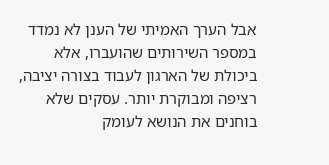אבל הערך האמיתי של הענן לא נמדד במספר השירותים שהועברו, אלא ביכולת של הארגון לעבוד בצורה יציבה, רציפה ומבוקרת יותר. עסקים שלא בוחנים את הנושא לעומק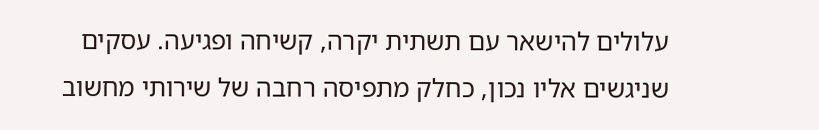עלולים להישאר עם תשתית יקרה, קשיחה ופגיעה. עסקים שניגשים אליו נכון, כחלק מתפיסה רחבה של שירותי מחשוב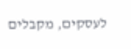לעסקים, מקבלים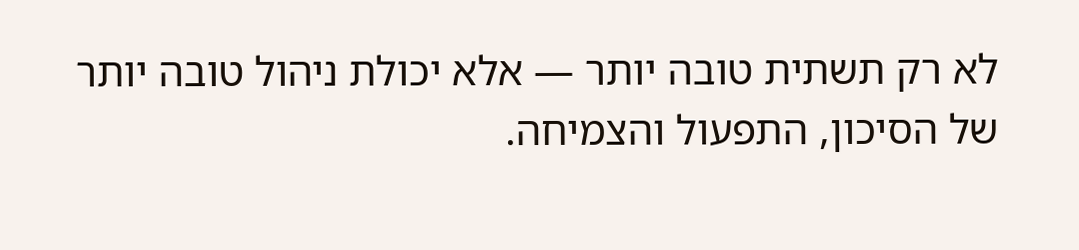לא רק תשתית טובה יותר — אלא יכולת ניהול טובה יותר של הסיכון, התפעול והצמיחה.